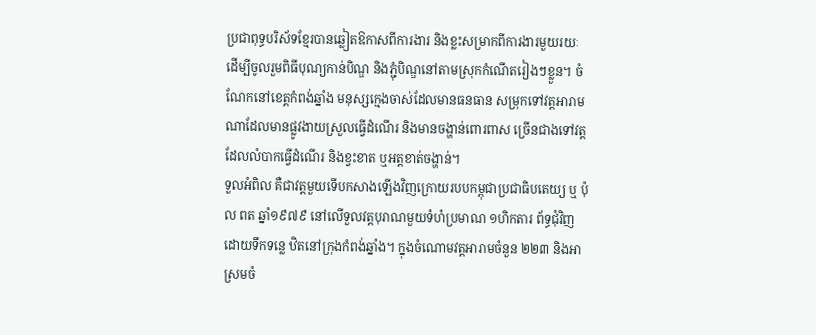ប្រជាពុទ្ធបរិស័ទខ្មែរបានឆ្លៀតឱកាសពីការងារ និងខ្លះសម្រាកពីការងារមួយរយៈ ដើម្បីចូលរួមពិធីបុណ្យកាន់បិណ្ឌ និងភ្ជុំបិណ្ឌនៅតាមស្រុកកំណើតរៀងៗខ្លួន។ ចំណែកនៅខេត្តកំពង់ឆ្នាំង មនុស្សក្មេងចាស់ដែលមានធនធាន សម្រុកទៅវត្តអារាមណាដែលមានផ្លូវងាយស្រួលធ្វើដំណើរ និងមានចង្ហាន់ពោរពាស ច្រើនជាងទៅវត្តដែលលំបាកធ្វើដំណើរ និងខ្វះខាត ឬអត្តខាត់ចង្ហាន់។
ទួលអំពិល គឺជាវត្តមួយទើបកសាងឡើងវិញក្រោយរបបកម្ពុជាប្រជាធិបតេយ្យ ឬ ប៉ុល ពត ឆ្នាំ១៩៧៩ នៅលើទួលវត្តបុរាណមួយទំហំប្រមាណ ១ហិកតារ ព័ទ្ធជុំវិញដោយទឹកទន្លេ ឋិតនៅក្រុងកំពង់ឆ្នាំង។ ក្នុងចំណោមវត្តអារាមចំនួន ២២៣ និងអាស្រមចំ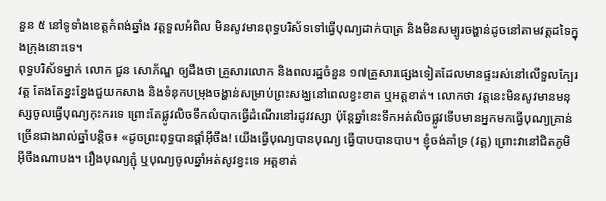នួន ៥ នៅទូទាំងខេត្តកំពង់ឆ្នាំង វត្តទួលអំពិល មិនសូវមានពុទ្ធបរិស័ទទៅធ្វើបុណ្យដាក់បាត្រ និងមិនសម្បូរចង្ហាន់ដូចនៅតាមវត្តដទៃក្នុងក្រុងនោះទេ។
ពុទ្ធបរិស័ទម្នាក់ លោក ជួន សោភ័ណ្ឌ ឲ្យដឹងថា គ្រួសារលោក និងពលរដ្ឋចំនួន ១៧គ្រួសារផ្សេងទៀតដែលមានផ្ទះរស់នៅលើទួលក្បែរវត្ត តែងតែខ្នះខ្នែងជួយកសាង និងទំនុកបម្រុងចង្ហាន់សម្រាប់ព្រះសង្ឃនៅពេលខ្វះខាត ឬអត្តខាត់។ លោកថា វត្តនេះមិនសូវមានមនុស្សចូលធ្វើបុណ្យកុះករទេ ព្រោះតែផ្លូវលិចទឹកលំបាកធ្វើដំណើរនៅរដូវវស្សា ប៉ុន្តែឆ្នាំនេះទឹកអត់លិចផ្លូវទើបមានអ្នកមកធ្វើបុណ្យគ្រាន់ច្រើនជាងរាល់ឆ្នាំបន្តិច៖ «ដូចព្រះពុទ្ធបានផ្ដាំអ៊ីចឹង! យើងធ្វើបុណ្យបានបុណ្យ ធ្វើបាបបានបាប។ ខ្ញុំចង់គាំទ្រ (វត្ត) ព្រោះវានៅជិតភូមិអ៊ីចឹងណាបង។ រឿងបុណ្យភ្ជុំ ឬបុណ្យចូលឆ្នាំអត់សូវខ្វះទេ អត្តខាត់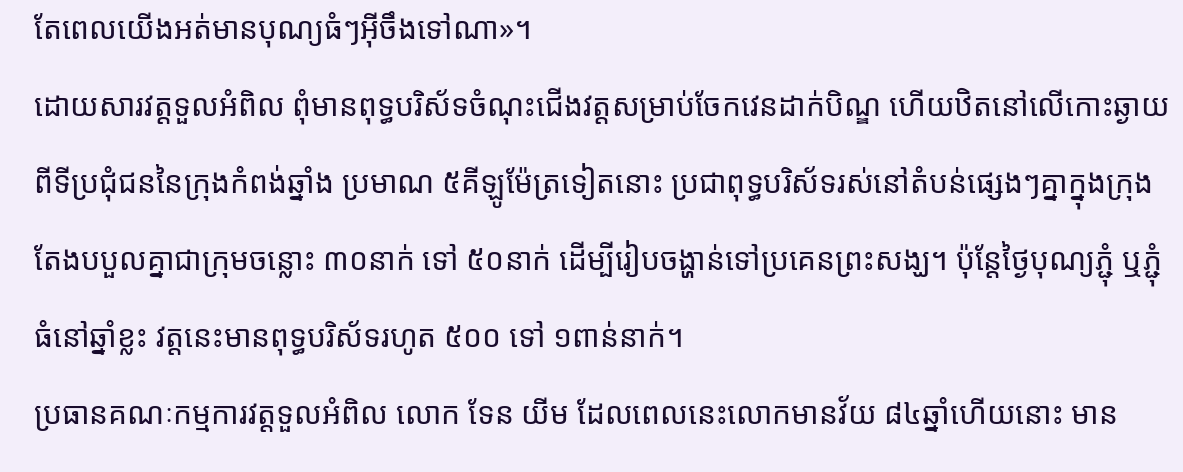តែពេលយើងអត់មានបុណ្យធំៗអ៊ីចឹងទៅណា»។
ដោយសារវត្តទួលអំពិល ពុំមានពុទ្ធបរិស័ទចំណុះជើងវត្តសម្រាប់ចែកវេនដាក់បិណ្ឌ ហើយឋិតនៅលើកោះឆ្ងាយពីទីប្រជុំជននៃក្រុងកំពង់ឆ្នាំង ប្រមាណ ៥គីឡូម៉ែត្រទៀតនោះ ប្រជាពុទ្ធបរិស័ទរស់នៅតំបន់ផ្សេងៗគ្នាក្នុងក្រុង តែងបបួលគ្នាជាក្រុមចន្លោះ ៣០នាក់ ទៅ ៥០នាក់ ដើម្បីរៀបចង្ហាន់ទៅប្រគេនព្រះសង្ឃ។ ប៉ុន្តែថ្ងៃបុណ្យភ្ជុំ ឬភ្ជុំធំនៅឆ្នាំខ្លះ វត្តនេះមានពុទ្ធបរិស័ទរហូត ៥០០ ទៅ ១ពាន់នាក់។
ប្រធានគណៈកម្មការវត្តទួលអំពិល លោក ទែន យីម ដែលពេលនេះលោកមានវ័យ ៨៤ឆ្នាំហើយនោះ មាន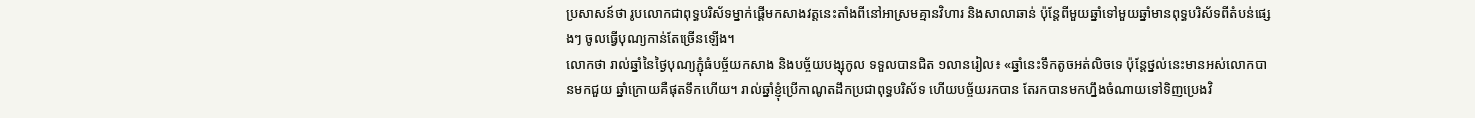ប្រសាសន៍ថា រូបលោកជាពុទ្ធបរិស័ទម្នាក់ផ្ដើមកសាងវត្តនេះតាំងពីនៅអាស្រមគ្មានវិហារ និងសាលាឆាន់ ប៉ុន្តែពីមួយឆ្នាំទៅមួយឆ្នាំមានពុទ្ធបរិស័ទពីតំបន់ផ្សេងៗ ចូលធ្វើបុណ្យកាន់តែច្រើនឡើង។
លោកថា រាល់ឆ្នាំនៃថ្ងៃបុណ្យភ្ជុំធំបច្ច័យកសាង និងបច្ច័យបង្សុកូល ទទួលបានជិត ១លានរៀល៖ «ឆ្នាំនេះទឹកតូចអត់លិចទេ ប៉ុន្តែថ្នល់នេះមានអស់លោកបានមកជួយ ឆ្នាំក្រោយគឺផុតទឹកហើយ។ រាល់ឆ្នាំខ្ញុំប្រើកាណូតដឹកប្រជាពុទ្ធបរិស័ទ ហើយបច្ច័យរកបាន តែរកបានមកហ្នឹងចំណាយទៅទិញប្រេងវិ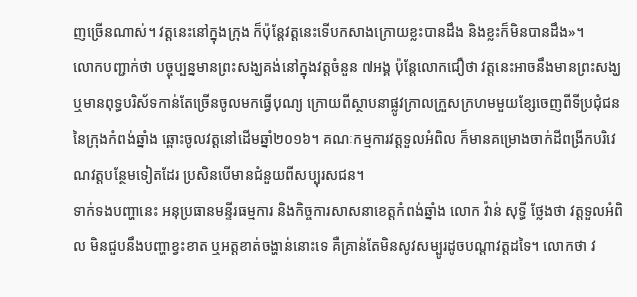ញច្រើនណាស់។ វត្តនេះនៅក្នុងក្រុង ក៏ប៉ុន្តែវត្តនេះទើបកសាងក្រោយខ្លះបានដឹង និងខ្លះក៏មិនបានដឹង»។
លោកបញ្ជាក់ថា បច្ចុប្បន្នមានព្រះសង្ឃគង់នៅក្នុងវត្តចំនួន ៧អង្គ ប៉ុន្តែលោកជឿថា វត្តនេះអាចនឹងមានព្រះសង្ឃ ឬមានពុទ្ធបរិស័ទកាន់តែច្រើនចូលមកធ្វើបុណ្យ ក្រោយពីស្ថាបនាផ្លូវក្រាលក្រួសក្រហមមួយខ្សែចេញពីទីប្រជុំជននៃក្រុងកំពង់ឆ្នាំង ឆ្ពោះចូលវត្តនៅដើមឆ្នាំ២០១៦។ គណៈកម្មការវត្តទួលអំពិល ក៏មានគម្រោងចាក់ដីពង្រីកបរិវេណវត្តបន្ថែមទៀតដែរ ប្រសិនបើមានជំនួយពីសប្បុរសជន។
ទាក់ទងបញ្ហានេះ អនុប្រធានមន្ទីរធម្មការ និងកិច្ចការសាសនាខេត្តកំពង់ឆ្នាំង លោក វ៉ាន់ សុទ្ធី ថ្លែងថា វត្តទួលអំពិល មិនជួបនឹងបញ្ហាខ្វះខាត ឬអត្តខាត់ចង្ហាន់នោះទេ គឺគ្រាន់តែមិនសូវសម្បូរដូចបណ្ដាវត្តដទៃ។ លោកថា វ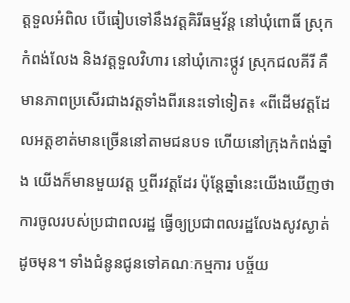ត្តទួលអំពិល បើធៀបទៅនឹងវត្តគិរីធម្មវ័ន្ដ នៅឃុំពោធិ៍ ស្រុកកំពង់លែង និងវត្តទួលវិហារ នៅឃុំកោះថ្កូវ ស្រុកជលគីរី គឺមានភាពប្រសើរជាងវត្តទាំងពីរនេះទៅទៀត៖ «ពីដើមវត្តដែលអត្តខាត់មានច្រើននៅតាមជនបទ ហើយនៅក្រុងកំពង់ឆ្នាំង យើងក៏មានមួយវត្ត ឬពីរវត្តដែរ ប៉ុន្តែឆ្នាំនេះយើងឃើញថា ការចូលរបស់ប្រជាពលរដ្ឋ ធ្វើឲ្យប្រជាពលរដ្ឋលែងសូវស្ងាត់ដូចមុន។ ទាំងជំនូនជូនទៅគណៈកម្មការ បច្ច័យ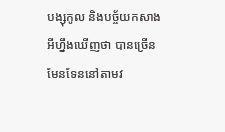បង្សុកូល និងបច្ច័យកសាងអីហ្នឹងឃើញថា បានច្រើនមែនទែននៅតាមវ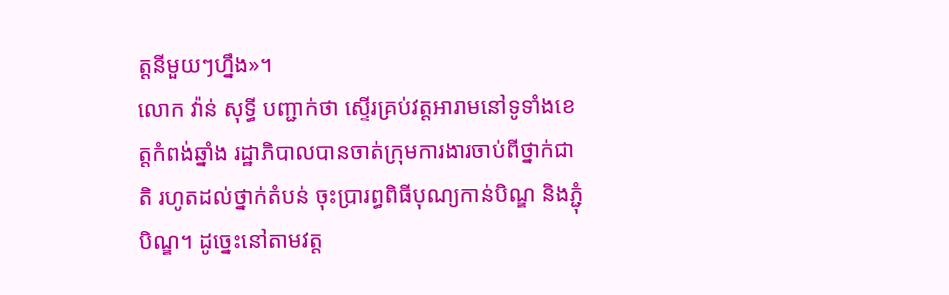ត្តនីមួយៗហ្នឹង»។
លោក វ៉ាន់ សុទ្ធី បញ្ជាក់ថា ស្ទើរគ្រប់វត្តអារាមនៅទូទាំងខេត្តកំពង់ឆ្នាំង រដ្ឋាភិបាលបានចាត់ក្រុមការងារចាប់ពីថ្នាក់ជាតិ រហូតដល់ថ្នាក់តំបន់ ចុះប្រារព្ធពិធីបុណ្យកាន់បិណ្ឌ និងភ្ជុំបិណ្ឌ។ ដូច្នេះនៅតាមវត្ត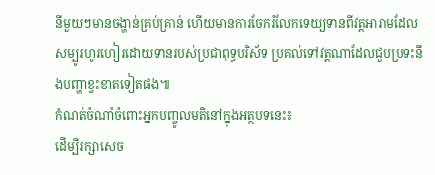នីមួយៗមានចង្ហាន់គ្រប់គ្រាន់ ហើយមានការចែករំលែកទេយ្យទានពីវត្តអារាមដែលសម្បូរហូរហៀរដោយទានរបស់ប្រជាពុទ្ធបរិស័ទ ប្រគល់ទៅវត្តណាដែលជួបប្រទះនឹងបញ្ហាខ្វះខាតទៀតផង៕
កំណត់ចំណាំចំពោះអ្នកបញ្ចូលមតិនៅក្នុងអត្ថបទនេះ៖
ដើម្បីរក្សាសេច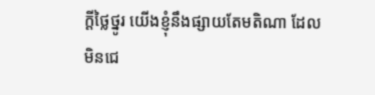ក្ដីថ្លៃថ្នូរ យើងខ្ញុំនឹងផ្សាយតែមតិណា ដែលមិនជេ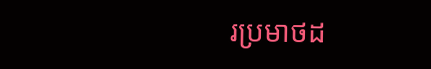រប្រមាថដ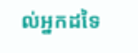ល់អ្នកដទៃ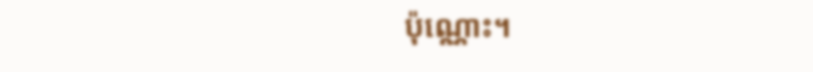ប៉ុណ្ណោះ។